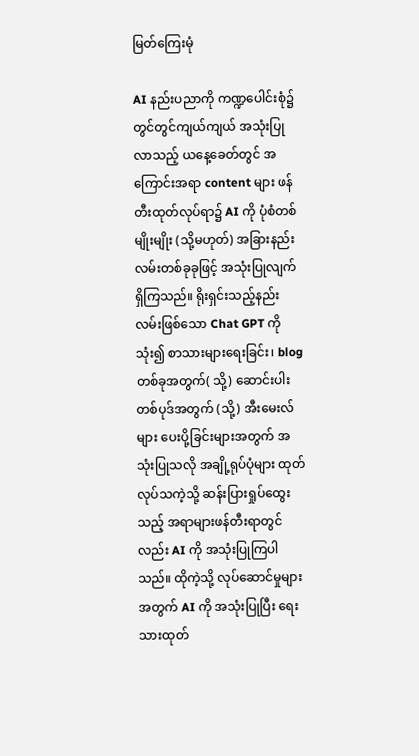မြတ်ကြေးမုံ

AI နည်းပညာကို ကဏ္ဍပေါင်းစုံ၌ တွင်တွင်ကျယ်ကျယ် အသုံးပြုလာသည့် ယနေ့ခေတ်တွင် အကြောင်းအရာ content များ ဖန်တီးထုတ်လုပ်ရာ၌ AI ကို ပုံစံတစ်မျိုးမျိုး (သို့မဟုတ်) အခြားနည်းလမ်းတစ်ခုခုဖြင့် အသုံးပြုလျက်ရှိကြသည်။ ရိုးရှင်းသည့်နည်းလမ်းဖြစ်သော Chat GPT ကိုသုံး၍ စာသားများရေးခြင်း၊ blog တစ်ခုအတွက်( သို့) ဆောင်းပါးတစ်ပုဒ်အတွက် (သို့) အီးမေးလ်များ ပေးပို့ခြင်းများအတွက် အသုံးပြုသလို အချို့ရုပ်ပုံများ ထုတ်လုပ်သကဲ့သို့ ဆန်းပြားရှုပ်ထွေးသည့် အရာများဖန်တီးရာတွင်လည်း AI ကို အသုံးပြုကြပါသည်။ ထိုကဲ့သို့ လုပ်ဆောင်မှုများအတွက် AI ကို အသုံးပြုပြီး ရေးသားထုတ်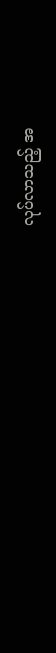လုပ်လာသည့် အ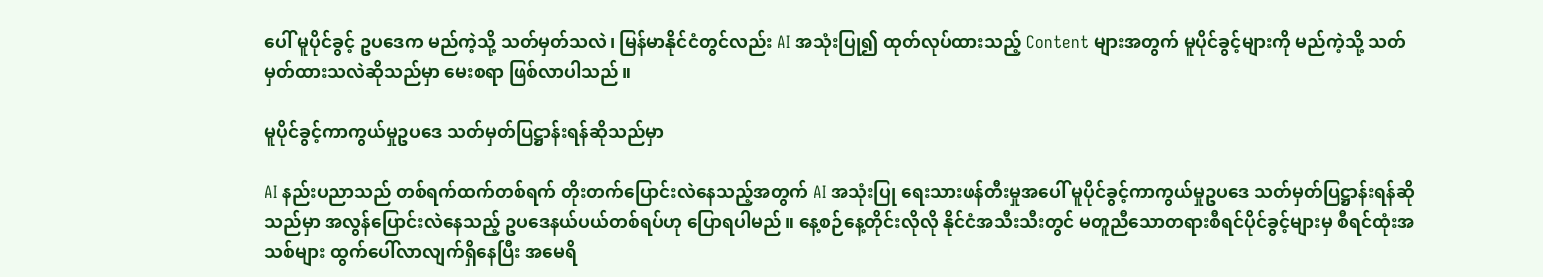ပေါ် မူပိုင်ခွင့် ဥပဒေက မည်ကဲ့သို့ သတ်မှတ်သလဲ၊ မြန်မာနိုင်ငံတွင်လည်း AI အသုံးပြု၍ ထုတ်လုပ်ထားသည့် Content များအတွက် မူပိုင်ခွင့်များကို မည်ကဲ့သို့ သတ်မှတ်ထားသလဲဆိုသည်မှာ မေးစရာ ဖြစ်လာပါသည်။

မူပိုင်ခွင့်ကာကွယ်မှုဥပဒေ သတ်မှတ်ပြဋ္ဌာန်းရန်ဆိုသည်မှာ

AI နည်းပညာသည် တစ်ရက်ထက်တစ်ရက် တိုးတက်ပြောင်းလဲနေသည့်အတွက် AI အသုံးပြု ရေးသားဖန်တီးမှုအပေါ် မူပိုင်ခွင့်ကာကွယ်မှုဥပဒေ သတ်မှတ်ပြဋ္ဌာန်းရန်ဆိုသည်မှာ အလွန်ပြောင်းလဲနေသည့် ဥပဒေနယ်ပယ်တစ်ရပ်ဟု ပြောရပါမည်။ နေ့စဉ်နေ့တိုင်းလိုလို နိုင်ငံအသီးသီးတွင် မတူညီသောတရားစီရင်ပိုင်ခွင့်များမှ စီရင်ထုံးအသစ်များ ထွက်ပေါ်လာလျက်ရှိနေပြီး အမေရိ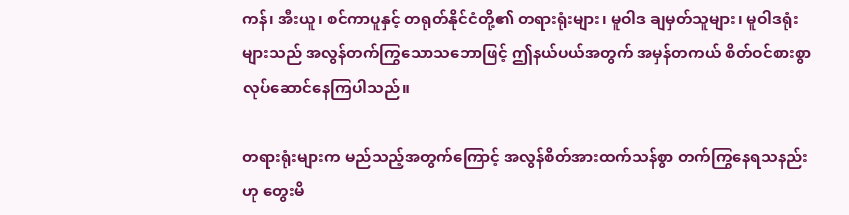ကန်၊ အီးယူ၊ စင်ကာပူနှင့် တရုတ်နိုင်ငံတို့၏ တရားရုံးများ၊ မူဝါဒ ချမှတ်သူများ၊ မူဝါဒရုံးများသည် အလွန်တက်ကြွသောသဘောဖြင့် ဤနယ်ပယ်အတွက် အမှန်တကယ် စိတ်ဝင်စားစွာလုပ်ဆောင်နေကြပါသည်။

တရားရုံးများက မည်သည့်အတွက်ကြောင့် အလွန်စိတ်အားထက်သန်စွာ တက်ကြွနေရသနည်း ဟု တွေးမိ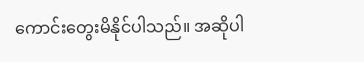ကောင်းတွေးမိနိုင်ပါသည်။ အဆိုပါ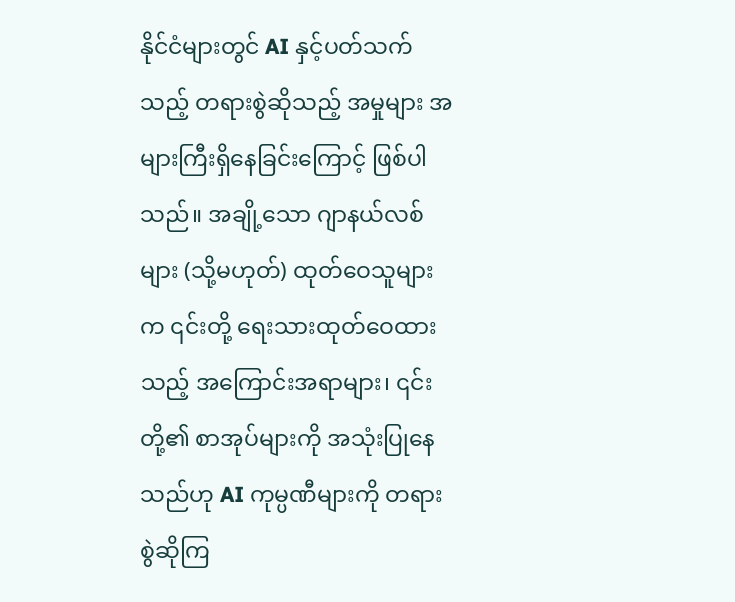နိုင်ငံများတွင် AI နှင့်ပတ်သက်သည့် တရားစွဲဆိုသည့် အမှုများ အများကြီးရှိနေခြင်းကြောင့် ဖြစ်ပါသည်။ အချို့သော ဂျာနယ်လစ်များ (သို့မဟုတ်) ထုတ်ဝေသူများက ၎င်းတို့ ရေးသားထုတ်ဝေထားသည့် အကြောင်းအရာများ၊ ၎င်းတို့၏ စာအုပ်များကို အသုံးပြုနေသည်ဟု AI ကုမ္ပဏီများကို တရားစွဲဆိုကြ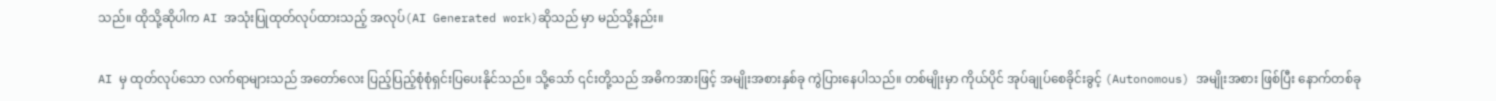သည်။ ထိုသို့ဆိုပါက AI အသုံးပြုထုတ်လုပ်ထားသည့် အလုပ်(AI Generated work)ဆိုသည် မှာ မည်သို့နည်း။

AI မှ ထုတ်လုပ်သော လက်ရာများသည် အတော်လေး ပြည့်ပြည့်စုံစုံရှင်းပြပေးနိုင်သည်။ သို့သော် ၎င်းတို့သည် အဓိကအားဖြင့် အမျိုးအစားနှစ်ခု ကွဲပြားနေပါသည်။ တစ်မျိုးမှာ ကိုယ်ပိုင် အုပ်ချုပ်စေခိုင်းခွင့် (Autonomous) အမျိုးအစား ဖြစ်ပြီး နောက်တစ်ခု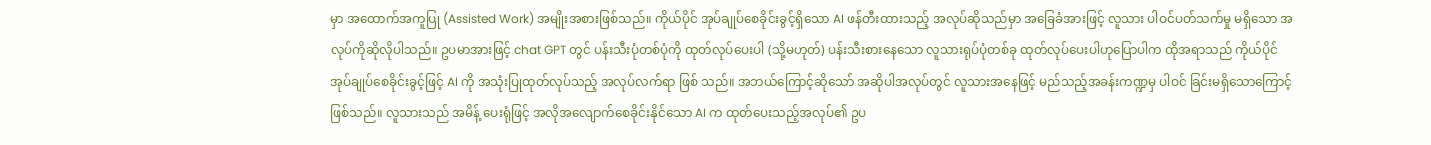မှာ အထောက်အကူပြု (Assisted Work) အမျိုးအစားဖြစ်သည်။ ကိုယ်ပိုင် အုပ်ချုပ်စေခိုင်းခွင့်ရှိသော AI ဖန်တီးထားသည့် အလုပ်ဆိုသည်မှာ အခြေခံအားဖြင့် လူသား ပါဝင်ပတ်သက်မှု မရှိသော အလုပ်ကိုဆိုလိုပါသည်။ ဥပမာအားဖြင့် chat GPT တွင် ပန်းသီးပုံတစ်ပုံကို ထုတ်လုပ်ပေးပါ (သို့မဟုတ်) ပန်းသီးစားနေသော လူသားရုပ်ပုံတစ်ခု ထုတ်လုပ်ပေးပါဟုပြောပါက ထိုအရာသည် ကိုယ်ပိုင်အုပ်ချုပ်စေခိုင်းခွင့်ဖြင့် AI ကို အသုံးပြုထုတ်လုပ်သည့် အလုပ်လက်ရာ ဖြစ် သည်။ အဘယ်ကြောင့်ဆိုသော် အဆိုပါအလုပ်တွင် လူသားအနေဖြင့် မည်သည့်အခန်းကဏ္ဍမှ ပါဝင် ခြင်းမရှိသောကြောင့်ဖြစ်သည်။ လူသားသည် အမိန့် ပေးရုံဖြင့် အလိုအလျောက်စေခိုင်းနိုင်သော AI က ထုတ်ပေးသည့်အလုပ်၏ ဥပ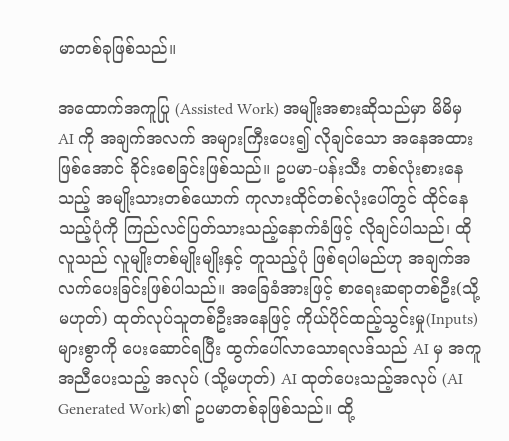မာတစ်ခုဖြစ်သည်။

အထောက်အကူပြု (Assisted Work) အမျိုးအစားဆိုသည်မှာ မိမိမှ AI ကို အချက်အလက် အများကြီးပေး၍ လိုချင်သော အနေအထားဖြစ်အောင် ခိုင်းစေခြင်းဖြစ်သည်။ ဥပမာ-ပန်းသီး တစ်လုံးစားနေသည့် အမျိုးသားတစ်ယောက် ကုလားထိုင်တစ်လုံးပေါ်တွင် ထိုင်နေသည့်ပုံကို ကြည်လင်ပြတ်သားသည့်နောက်ခံဖြင့် လိုချင်ပါသည်၊ ထိုလူသည် လူမျိုးတစ်မျိုးမျိုးနှင့် တူသည့်ပုံ ဖြစ်ရပါမည်ဟု အချက်အလက်ပေးခြင်းဖြစ်ပါသည်။ အခြေခံအားဖြင့် စာရေးဆရာတစ်ဦး(သို့မဟုတ်) ထုတ်လုပ်သူတစ်ဦးအနေဖြင့် ကိုယ်ပိုင်ထည့်သွင်းမှု(Inputs) များစွာကို ပေးဆောင်ရပြီး ထွက်ပေါ်လာသောရလဒ်သည် AI မှ အကူအညီပေးသည့် အလုပ် (သို့မဟုတ်) AI ထုတ်ပေးသည့်အလုပ် (AI Generated Work)၏ ဥပမာတစ်ခုဖြစ်သည်။ ထို့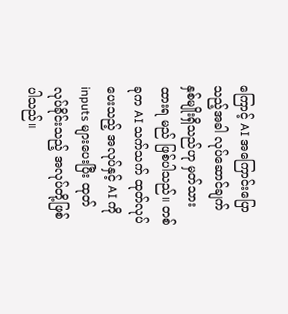ကြောင့် AI အကြောင်းပြောသည့်အခါ လုပ်ဆောင်ချက် နှစ်မျိုးရှိသည်ဟု မှတ်သားထားရ မည် ဖြစ်ပါသည်။ တစ်ခုက AI သက်သက် ထုတ်လုပ်ပေးသည့် အလုပ်နှင့် AI ကို inputs များပေးပြီး ထုတ်လုပ်ခိုင်းသည့် အလုပ်တို့ဖြစ်ပါသည်။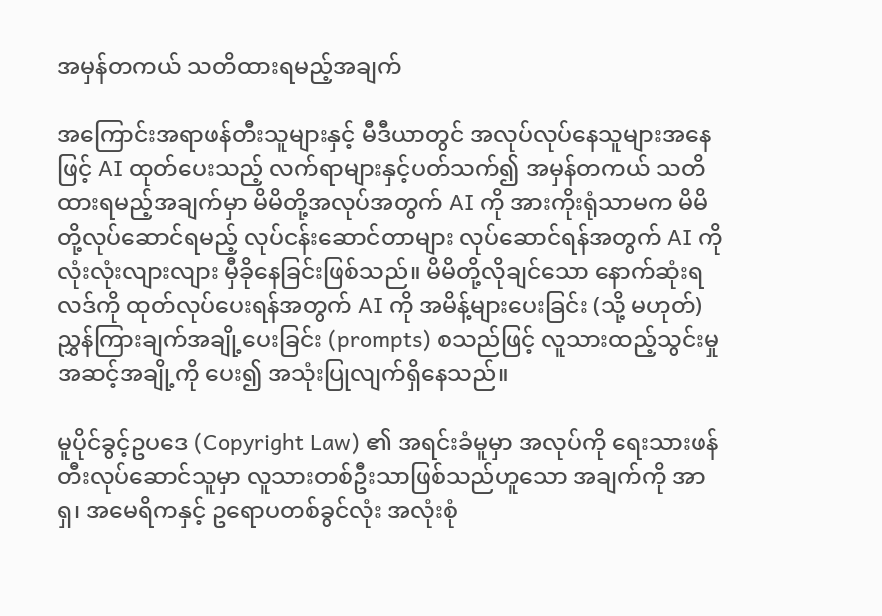အမှန်တကယ် သတိထားရမည့်အချက်

အကြောင်းအရာဖန်တီးသူများနှင့် မီဒီယာတွင် အလုပ်လုပ်နေသူများအနေဖြင့် AI ထုတ်ပေးသည့် လက်ရာများနှင့်ပတ်သက်၍ အမှန်တကယ် သတိထားရမည့်အချက်မှာ မိမိတို့အလုပ်အတွက် AI ကို အားကိုးရုံသာမက မိမိတို့လုပ်ဆောင်ရမည့် လုပ်ငန်းဆောင်တာများ လုပ်ဆောင်ရန်အတွက် AI ကို လုံးလုံးလျားလျား မှီခိုနေခြင်းဖြစ်သည်။ မိမိတို့လိုချင်သော နောက်ဆုံးရလဒ်ကို ထုတ်လုပ်ပေးရန်အတွက် AI ကို အမိန့်များပေးခြင်း (သို့ မဟုတ်) ညွှန်ကြားချက်အချို့ပေးခြင်း (prompts) စသည်ဖြင့် လူသားထည့်သွင်းမှု အဆင့်အချို့ကို ပေး၍ အသုံးပြုလျက်ရှိနေသည်။

မူပိုင်ခွင့်ဥပဒေ (Copyright Law) ၏ အရင်းခံမူမှာ အလုပ်ကို ရေးသားဖန်တီးလုပ်ဆောင်သူမှာ လူသားတစ်ဦးသာဖြစ်သည်ဟူသော အချက်ကို အာရှ၊ အမေရိကနှင့် ဥရောပတစ်ခွင်လုံး အလုံးစုံ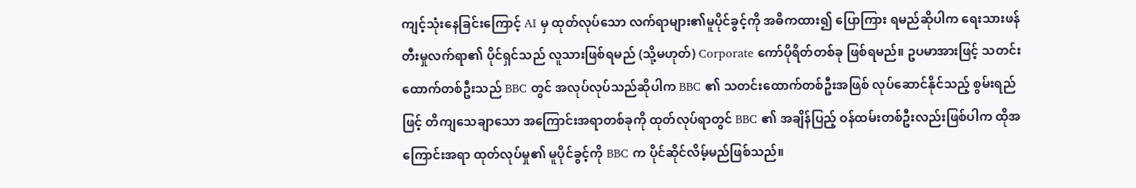ကျင့်သုံးနေခြင်းကြောင့် AI မှ ထုတ်လုပ်သော လက်ရာများ၏မူပိုင်ခွင့်ကို အဓိကထား၍ ပြောကြား ရမည်ဆိုပါက ရေးသားဖန်တီးမှုလက်ရာ၏ ပိုင်ရှင်သည် လူသားဖြစ်ရမည် (သို့မဟုတ်) Corporate ကော်ပိုရိတ်တစ်ခု ဖြစ်ရမည်။ ဥပမာအားဖြင့် သတင်းထောက်တစ်ဦးသည် BBC တွင် အလုပ်လုပ်သည်ဆိုပါက BBC ၏ သတင်းထောက်တစ်ဦးအဖြစ် လုပ်ဆောင်နိုင်သည့် စွမ်းရည်ဖြင့် တိကျသေချာသော အကြောင်းအရာတစ်ခုကို ထုတ်လုပ်ရာတွင် BBC ၏ အချိန်ပြည့် ဝန်ထမ်းတစ်ဦးလည်းဖြစ်ပါက ထိုအကြောင်းအရာ ထုတ်လုပ်မှု၏ မူပိုင်ခွင့်ကို BBC က ပိုင်ဆိုင်လိမ့်မည်ဖြစ်သည်။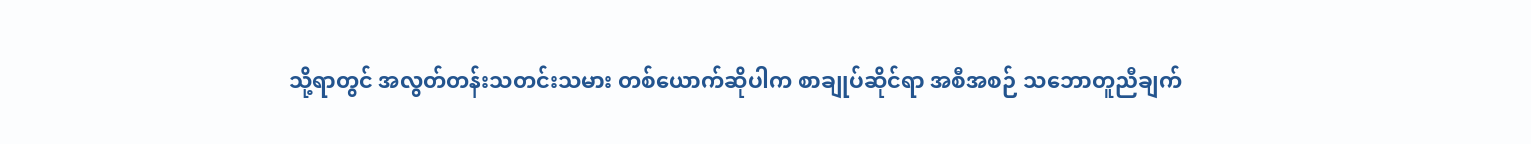သို့ရာတွင် အလွတ်တန်းသတင်းသမား တစ်ယောက်ဆိုပါက စာချုပ်ဆိုင်ရာ အစီအစဉ် သဘောတူညီချက်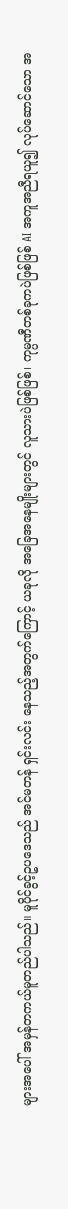များအပေါ် အမှန်တကယ်မူတည်ပါသည်။ မူပိုင်ခွင့်ဥပဒေသည် အင်မတန် ရှင်းလင်း နေသည့်အတွက်ကြောင့် ယခုလို အခြေအနေမျိုးများတွင် လူသားပဲဖြစ်ဖြစ်၊ ကုမ္ပဏီတစ်ခုကပဲဖြစ်ဖြစ် AI အကူအညီရယူ၍ လုပ်ဆောင်သော အ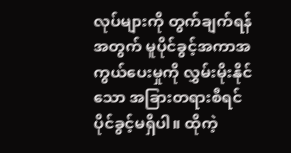လုပ်များကို တွက်ချက်ရန်အတွက် မူပိုင်ခွင့်အကာအကွယ်ပေးမှုကို လွှမ်းမိုးနိုင်သော အခြားတရားစီရင် ပိုင်ခွင့်မရှိပါ။ ထိုကဲ့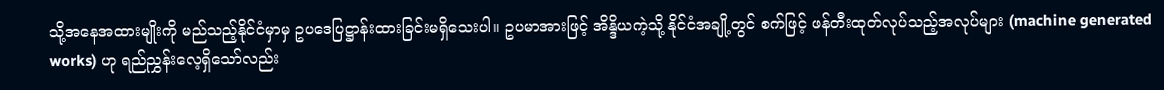သို့အနေအထားမျိုးကို မည်သည့်နိုင်ငံမှာမှ ဥပဒေပြဋ္ဌာန်းထားခြင်းမရှိသေးပါ။ ဥပမာအားဖြင့် အိန္ဒိယကဲ့သို့ နိုင်ငံအချို့တွင် စက်ဖြင့် ဖန်တီးထုတ်လုပ်သည့်အလုပ်များ (machine generated works) ဟု ရည်ညွှန်းလေ့ရှိသော်လည်း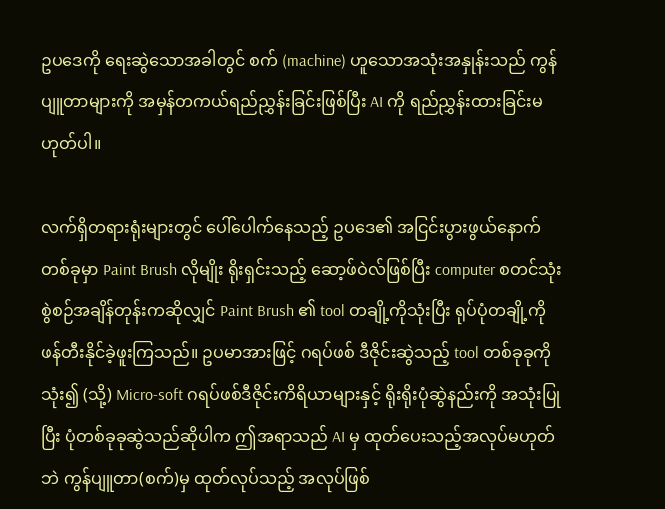ဥပဒေကို ရေးဆွဲသောအခါတွင် စက် (machine) ဟူသောအသုံးအနှုန်းသည် ကွန်ပျူတာများကို အမှန်တကယ်ရည်ညွှန်းခြင်းဖြစ်ပြီး AI ကို ရည်ညွှန်းထားခြင်းမဟုတ်ပါ။

လက်ရှိတရားရုံးများတွင် ပေါ်ပေါက်နေသည့် ဥပဒေ၏ အငြင်းပွားဖွယ်နောက်တစ်ခုမှာ Paint Brush လိုမျိုး ရိုးရှင်းသည့် ဆော့ဖ်ဝဲလ်ဖြစ်ပြီး computer စတင်သုံးစွဲစဉ်အချိန်တုန်းကဆိုလျှင် Paint Brush ၏ tool တချို့ကိုသုံးပြီး ရုပ်ပုံတချို့ကို ဖန်တီးနိုင်ခဲ့ဖူးကြသည်။ ဥပမာအားဖြင့် ဂရပ်ဖစ် ဒီဇိုင်းဆွဲသည့် tool တစ်ခုခုကို သုံး၍ (သို့) Micro-soft ဂရပ်ဖစ်ဒီဇိုင်းကိရိယာများနှင့် ရိုးရိုးပုံဆွဲနည်းကို အသုံးပြုပြီး ပုံတစ်ခုခုဆွဲသည်ဆိုပါက ဤအရာသည် AI မှ ထုတ်ပေးသည့်အလုပ်မဟုတ်ဘဲ ကွန်ပျူတာ(စက်)မှ ထုတ်လုပ်သည့် အလုပ်ဖြစ်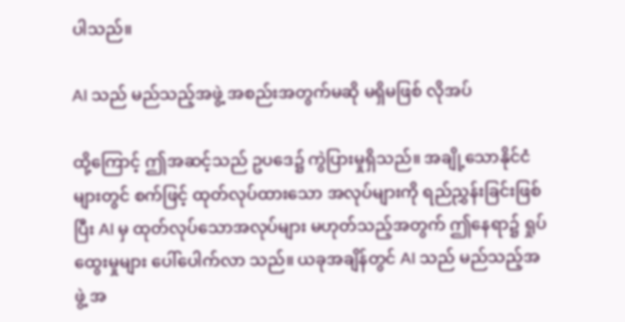ပါသည်။

AI သည် မည်သည့်အဖွဲ့ အစည်းအတွက်မဆို မရှိမဖြစ် လိုအပ်

ထို့ကြောင့် ဤအဆင့်သည် ဥပဒေ၌ ကွဲပြားမှုရှိသည်။ အချို့သောနိုင်ငံများတွင် စက်ဖြင့် ထုတ်လုပ်ထားသော အလုပ်များကို ရည်ညွှန်းခြင်းဖြစ်ပြီး AI မှ ထုတ်လုပ်သောအလုပ်များ မဟုတ်သည့်အတွက် ဤနေရာ၌ ရှုပ်ထွေးမှုများ ပေါ်ပေါက်လာ သည်။ ယခုအချိန်တွင် AI သည် မည်သည့်အဖွဲ့ အ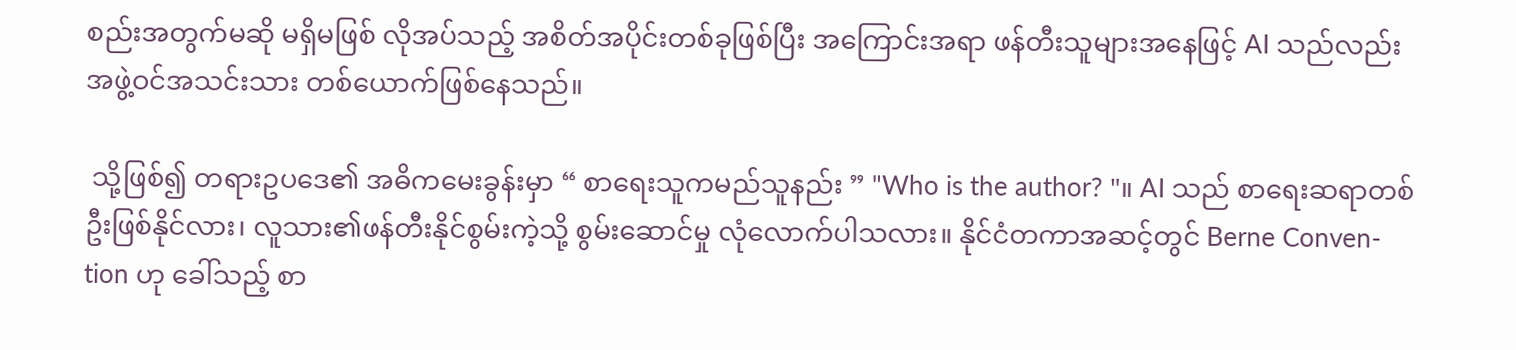စည်းအတွက်မဆို မရှိမဖြစ် လိုအပ်သည့် အစိတ်အပိုင်းတစ်ခုဖြစ်ပြီး အကြောင်းအရာ ဖန်တီးသူများအနေဖြင့် AI သည်လည်း အဖွဲ့ဝင်အသင်းသား တစ်ယောက်ဖြစ်နေသည်။

 သို့ဖြစ်၍ တရားဥပဒေ၏ အဓိကမေးခွန်းမှာ “ စာရေးသူကမည်သူနည်း ” "Who is the author? "။ AI သည် စာရေးဆရာတစ်ဦးဖြစ်နိုင်လား၊ လူသား၏ဖန်တီးနိုင်စွမ်းကဲ့သို့ စွမ်းဆောင်မှု လုံလောက်ပါသလား။ နိုင်ငံတကာအဆင့်တွင် Berne Conven-tion ဟု ခေါ်သည့် စာ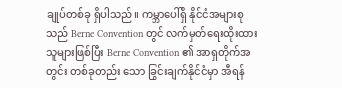ချုပ်တစ်ခု ရှိပါသည်။ ကမ္ဘာပေါ်ရှိ နိုင်ငံအများစုသည် Berne Convention တွင် လက်မှတ်ရေးထိုးထားသူများဖြစ်ပြီး Berne Convention ၏ အာရှတိုက်အတွင်း တစ်ခုတည်း သော ခြွင်းချက်နိုင်ငံမှာ အီရန်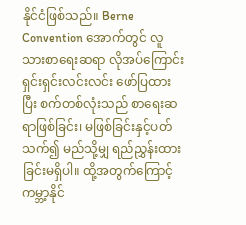နိုင်ငံဖြစ်သည်။ Berne Convention အောက်တွင် လူသားစာရေးဆရာ လိုအပ်ကြောင်း ရှင်းရှင်းလင်းလင်း ဖော်ပြထားပြီး စက်တစ်လုံးသည် စာရေးဆရာဖြစ်ခြင်း၊ မဖြစ်ခြင်းနှင့်ပတ်သက်၍ မည်သို့မျှ ရည်ညွှန်းထားခြင်းမရှိပါ။ ထို့အတွက်ကြောင့် ကမ္ဘာ့နိုင်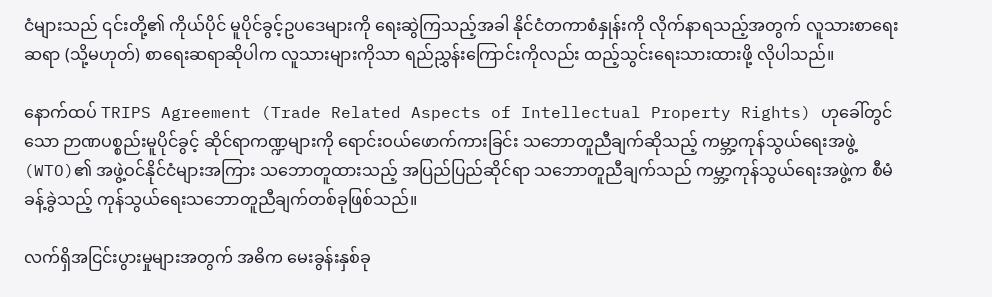ငံများသည် ၎င်းတို့၏ ကိုယ်ပိုင် မူပိုင်ခွင့်ဥပဒေများကို ရေးဆွဲကြသည့်အခါ နိုင်ငံတကာစံနှုန်းကို လိုက်နာရသည့်အတွက် လူသားစာရေးဆရာ (သို့မဟုတ်) စာရေးဆရာဆိုပါက လူသားများကိုသာ ရည်ညွှန်းကြောင်းကိုလည်း ထည့်သွင်းရေးသားထားဖို့ လိုပါသည်။

နောက်ထပ် TRIPS Agreement (Trade Related Aspects of Intellectual Property Rights) ဟုခေါ်တွင်သော ဉာဏပစ္စည်းမူပိုင်ခွင့် ဆိုင်ရာကဏ္ဍများကို ရောင်းဝယ်ဖောက်ကားခြင်း သဘောတူညီချက်ဆိုသည့် ကမ္ဘာ့ကုန်သွယ်ရေးအဖွဲ့ (WTO)၏ အဖွဲ့ဝင်နိုင်ငံများအကြား သဘောတူထားသည့် အပြည်ပြည်ဆိုင်ရာ သဘောတူညီချက်သည် ကမ္ဘာ့ကုန်သွယ်ရေးအဖွဲ့က စီမံခန့်ခွဲသည့် ကုန်သွယ်ရေးသဘောတူညီချက်တစ်ခုဖြစ်သည်။

လက်ရှိအငြင်းပွားမှုများအတွက် အဓိက မေးခွန်းနှစ်ခု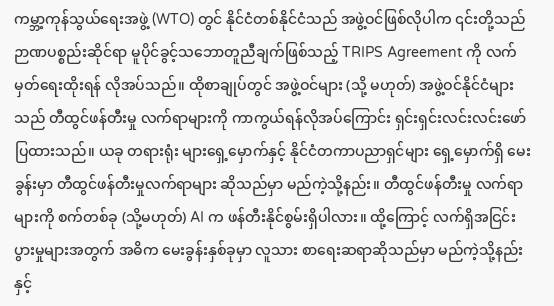ကမ္ဘာ့ကုန်သွယ်ရေးအဖွဲ့ (WTO) တွင် နိုင်ငံတစ်နိုင်ငံသည် အဖွဲ့ဝင်ဖြစ်လိုပါက ၎င်းတို့သည် ဉာဏပစ္စည်းဆိုင်ရာ မူပိုင်ခွင့်သဘောတူညီချက်ဖြစ်သည့် TRIPS Agreement ကို လက်မှတ်ရေးထိုးရန် လိုအပ်သည်။ ထိုစာချုပ်တွင် အဖွဲ့ဝင်များ (သို့ မဟုတ်) အဖွဲ့ဝင်နိုင်ငံများသည် တီထွင်ဖန်တီးမှု လက်ရာများကို ကာကွယ်ရန်လိုအပ်ကြောင်း ရှင်းရှင်းလင်းလင်းဖော်ပြထားသည်။ ယခု တရားရုံး များရှေ့မှောက်နှင့် နိုင်ငံတကာပညာရှင်များ ရှေ့မှောက်ရှိ မေးခွန်းမှာ တီထွင်ဖန်တီးမှုလက်ရာများ ဆိုသည်မှာ မည်ကဲ့သို့နည်း။ တီထွင်ဖန်တီးမှု လက်ရာများကို စက်တစ်ခု (သို့မဟုတ်) AI က ဖန်တီးနိုင်စွမ်းရှိပါလား။ ထို့ကြောင့် လက်ရှိအငြင်းပွားမှုများအတွက် အဓိက မေးခွန်းနှစ်ခုမှာ လူသား စာရေးဆရာဆိုသည်မှာ မည်ကဲ့သို့နည်းနှင့်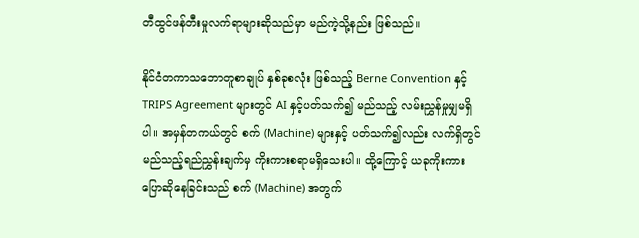တီထွင်ဖန်တီးမှုလက်ရာများဆိုသည်မှာ မည်ကဲ့သို့နည်း ဖြစ်သည်။

နိုင်ငံတကာသဘောတူစာချုပ် နှစ်ခုစလုံး ဖြစ်သည့် Berne Convention နှင့် TRIPS Agreement များတွင် AI နှင့်ပတ်သက်၍ မည်သည့် လမ်းညွှန်မှုမျှမရှိပါ။ အမှန်တကယ်တွင် စက် (Machine) များနှင့် ပတ်သက်၍လည်း လက်ရှိတွင် မည်သည့်ရည်ညွှန်းချက်မှ ကိုးကားစရာမရှိသေးပါ။ ထို့ကြောင့် ယခုကိုးကားပြောဆိုနေခြင်းသည် စက် (Machine) အတွက်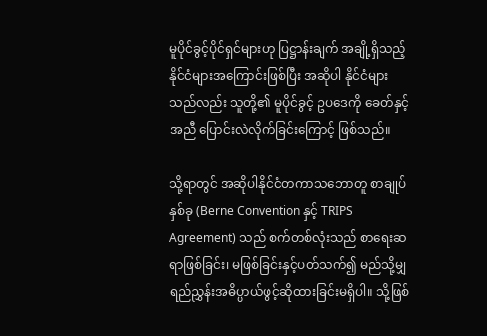မူပိုင်ခွင့်ပိုင်ရှင်များဟု ပြဋ္ဌာန်းချက် အချို့ရှိသည့် နိုင်ငံများအကြောင်းဖြစ်ပြီး အဆိုပါ နိုင်ငံများသည်လည်း သူတို့၏ မူပိုင်ခွင့် ဥပဒေကို ခေတ်နှင့်အညီ ပြောင်းလဲလိုက်ခြင်းကြောင့် ဖြစ်သည်။

သို့ရာတွင် အဆိုပါနိုင်ငံတကာသဘောတူ စာချုပ်နှစ်ခု (Berne Convention နှင့် TRIPS Agreement) သည် စက်တစ်လုံးသည် စာရေးဆရာဖြစ်ခြင်း၊ မဖြစ်ခြင်းနှင့်ပတ်သက်၍ မည်သို့မျှ ရည်ညွှန်းအဓိပ္ပာယ်ဖွင့်ဆိုထားခြင်းမရှိပါ။ သို့ဖြစ်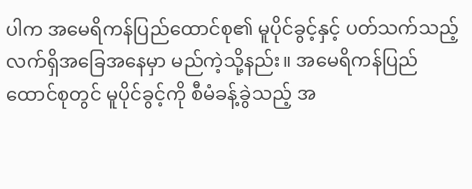ပါက အမေရိကန်ပြည်ထောင်စု၏ မူပိုင်ခွင့်နှင့် ပတ်သက်သည့် လက်ရှိအခြေအနေမှာ မည်ကဲ့သို့နည်း။ အမေရိကန်ပြည်ထောင်စုတွင် မူပိုင်ခွင့်ကို စီမံခန့်ခွဲသည့် အ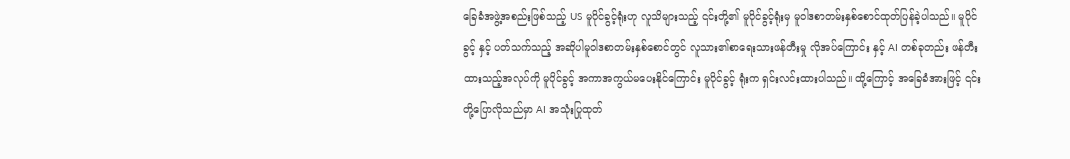ခြေခံအဖွဲ့အစည်းဖြစ်သည့် US မူပိုင်ခွင့်ရုံးဟု လူသိများသည့် ၎င်းတို့၏ မူပိုင်ခွင့်ရုံးမှ မူဝါဒစာတမ်းနှစ်စောင်ထုတ်ပြန်ခဲ့ပါသည်။ မူပိုင်ခွင့် နှင့် ပတ်သက်သည့် အဆိုပါမူဝါဒစာတမ်းနှစ်စောင်တွင် လူသား၏စာရေးသားဖန်တီးမှု လိုအပ်ကြောင်း နှင့် AI တစ်ခုတည်း ဖန်တီးထားသည့်အလုပ်ကို မူပိုင်ခွင့် အကာအကွယ်မပေးနိုင်ကြောင်း မူပိုင်ခွင့် ရုံးက ရှင်းလင်းထားပါသည်။ ထို့ကြောင့် အခြေခံအားဖြင့် ၎င်းတို့ပြောလိုသည်မှာ AI အသုံးပြုထုတ်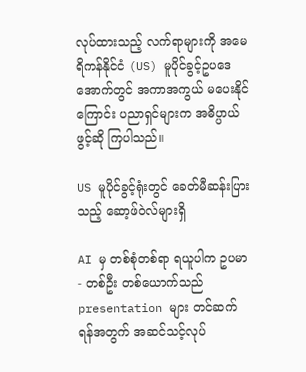လုပ်ထားသည့် လက်ရာများကို အမေရိကန်နိုင်ငံ (US) မူပိုင်ခွင့်ဥပဒေအောက်တွင် အကာအကွယ် မပေးနိုင်ကြောင်း ပညာရှင်များက အဓိပ္ပာယ်ဖွင့်ဆို ကြပါသည်။

US မူပိုင်ခွင့်ရုံးတွင် ခေတ်မီဆန်းပြားသည့် ဆော့ဖ်ဝဲလ်များရှိ

AI မှ တစ်စုံတစ်ရာ ရယူပါက ဥပမာ - တစ်ဦး တစ်ယောက်သည် presentation များ တင်ဆက် ရန်အတွက် အဆင်သင့်လုပ်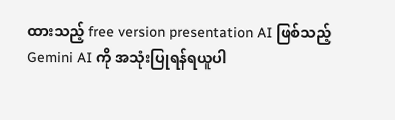ထားသည့် free version presentation AI ဖြစ်သည့် Gemini AI ကို အသုံးပြုရန်ရယူပါ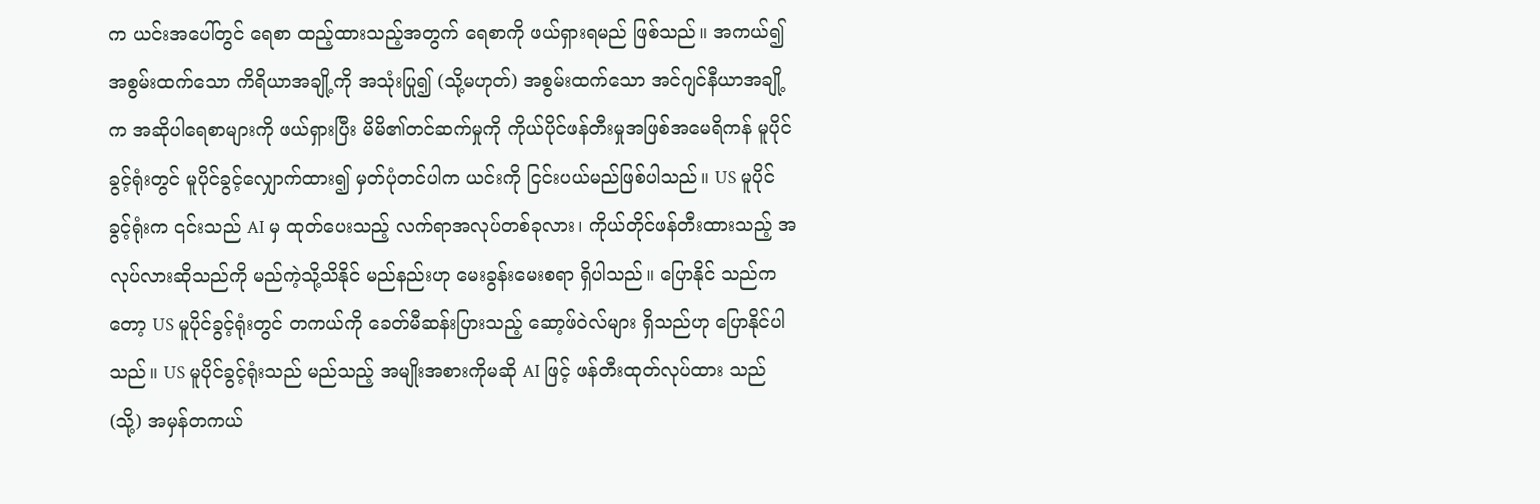က ယင်းအပေါ်တွင် ရေစာ ထည့်ထားသည့်အတွက် ရေစာကို ဖယ်ရှားရမည် ဖြစ်သည်။ အကယ်၍ အစွမ်းထက်သော ကိရိယာအချို့ကို အသုံးပြု၍ (သို့မဟုတ်) အစွမ်းထက်သော အင်ဂျင်နီယာအချို့က အဆိုပါရေစာများကို ဖယ်ရှားပြီး မိမိ၏တင်ဆက်မှုကို ကိုယ်ပိုင်ဖန်တီးမှုအဖြစ်အမေရိကန် မူပိုင်ခွင့်ရုံးတွင် မူပိုင်ခွင့်လျှောက်ထား၍ မှတ်ပုံတင်ပါက ယင်းကို ငြင်းပယ်မည်ဖြစ်ပါသည်။ US မူပိုင်ခွင့်ရုံးက ၎င်းသည် AI မှ ထုတ်ပေးသည့် လက်ရာအလုပ်တစ်ခုလား၊ ကိုယ်တိုင်ဖန်တီးထားသည့် အလုပ်လားဆိုသည်ကို မည်ကဲ့သို့သိနိုင် မည်နည်းဟု မေးခွန်းမေးစရာ ရှိပါသည်။ ပြောနိုင် သည်ကတော့ US မူပိုင်ခွင့်ရုံးတွင် တကယ်ကို ခေတ်မီဆန်းပြားသည့် ဆော့ဖ်ဝဲလ်များ ရှိသည်ဟု ပြောနိုင်ပါသည်။ US မူပိုင်ခွင့်ရုံးသည် မည်သည့် အမျိုးအစားကိုမဆို AI ဖြင့် ဖန်တီးထုတ်လုပ်ထား သည်(သို့) အမှန်တကယ်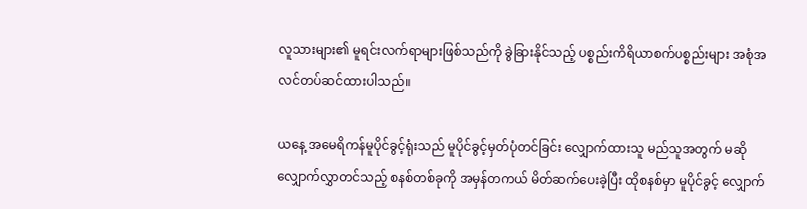လူသားများ၏ မူရင်းလက်ရာများဖြစ်သည်ကို ခွဲခြားနိုင်သည့် ပစ္စည်းကိရိယာစက်ပစ္စည်းများ အစုံအလင်တပ်ဆင်ထားပါသည်။

ယနေ့ အမေရိကန်မူပိုင်ခွင့်ရုံးသည် မူပိုင်ခွင့်မှတ်ပုံတင်ခြင်း လျှောက်ထားသူ မည်သူအတွက် မဆို လျှောက်လွှာတင်သည့် စနစ်တစ်ခုကို အမှန်တကယ် မိတ်ဆက်ပေးခဲ့ပြီး ထိုစနစ်မှာ မူပိုင်ခွင့် လျှောက်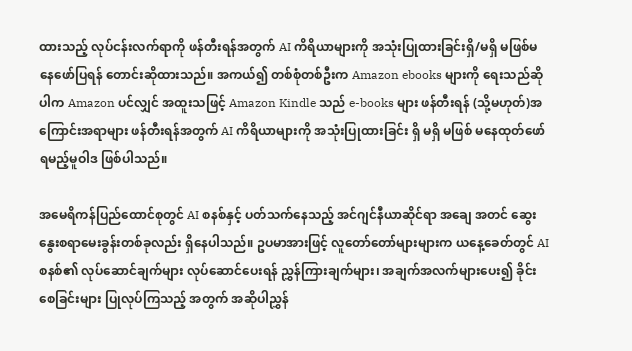ထားသည့် လုပ်ငန်းလက်ရာကို ဖန်တီးရန်အတွက် AI ကိရိယာများကို အသုံးပြုထားခြင်းရှိ/မရှိ မဖြစ်မနေဖော်ပြရန် တောင်းဆိုထားသည်။ အကယ်၍ တစ်စုံတစ်ဦးက Amazon ebooks များကို ရေးသည်ဆိုပါက Amazon ပင်လျှင် အထူးသဖြင့် Amazon Kindle သည် e-books များ ဖန်တီးရန် (သို့မဟုတ်)အကြောင်းအရာများ ဖန်တီးရန်အတွက် AI ကိရိယာများကို အသုံးပြုထားခြင်း ရှိ မရှိ မဖြစ် မနေထုတ်ဖော်ရမည့်မူဝါဒ ဖြစ်ပါသည်။

အမေရိကန်ပြည်ထောင်စုတွင် AI စနစ်နှင့် ပတ်သက်နေသည့် အင်ဂျင်နီယာဆိုင်ရာ အချေ အတင် ဆွေးနွေးစရာမေးခွန်းတစ်ခုလည်း ရှိနေပါသည်။ ဥပမာအားဖြင့် လူတော်တော်များများက ယနေ့ခေတ်တွင် AI စနစ်၏ လုပ်ဆောင်ချက်များ လုပ်ဆောင်ပေးရန် ညွှန်ကြားချက်များ၊ အချက်အလက်များပေး၍ ခိုင်းစေခြင်းများ ပြုလုပ်ကြသည့် အတွက် အဆိုပါညွှန်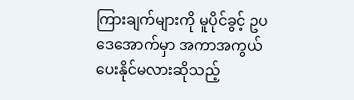ကြားချက်များကို မူပိုင်ခွင့် ဥပဒေအောက်မှာ အကာအကွယ်ပေးနိုင်မလားဆိုသည့်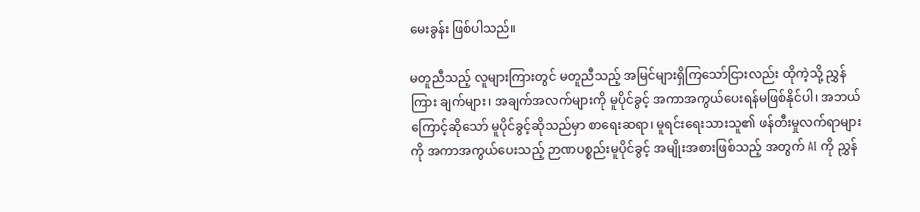မေးခွန်း ဖြစ်ပါသည်။

မတူညီသည့် လူများကြားတွင် မတူညီသည့် အမြင်များရှိကြသော်ငြားလည်း ထိုကဲ့သို့ ညွှန်ကြား ချက်များ၊ အချက်အလက်များကို မူပိုင်ခွင့် အကာအကွယ်ပေးရန်မဖြစ်နိုင်ပါ၊ အဘယ်ကြောင့်ဆိုသော် မူပိုင်ခွင့်ဆိုသည်မှာ စာရေးဆရာ၊ မူရင်းရေးသားသူ၏ ဖန်တီးမှုလက်ရာများကို အကာအကွယ်ပေးသည့် ဉာဏပစ္စည်းမူပိုင်ခွင့် အမျိုးအစားဖြစ်သည့် အတွက် AI ကို ညွှန်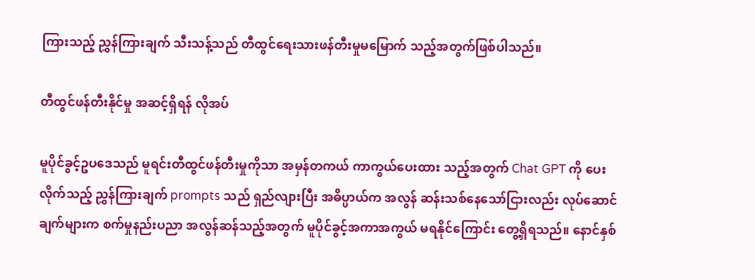ကြားသည့် ညွှန်ကြားချက် သီးသန့်သည် တီထွင်ရေးသားဖန်တီးမှုမမြောက် သည့်အတွက်ဖြစ်ပါသည်။

တီထွင်ဖန်တီးနိုင်မှု အဆင့်ရှိရန် လိုအပ်

မူပိုင်ခွင့်ဥပဒေသည် မူရင်းတီထွင်ဖန်တီးမှုကိုသာ အမှန်တကယ် ကာကွယ်ပေးထား သည့်အတွက် Chat GPT ကို ပေးလိုက်သည့် ညွှန်ကြားချက် prompts သည် ရှည်လျားပြီး အဓိပ္ပာယ်က အလွန် ဆန်းသစ်နေသော်ငြားလည်း လုပ်ဆောင်ချက်များက စက်မှုနည်းပညာ အလွန်ဆန်သည့်အတွက် မူပိုင်ခွင့်အကာအကွယ် မရနိုင်ကြောင်း တွေ့ရှိရသည်။ နောင်နှစ်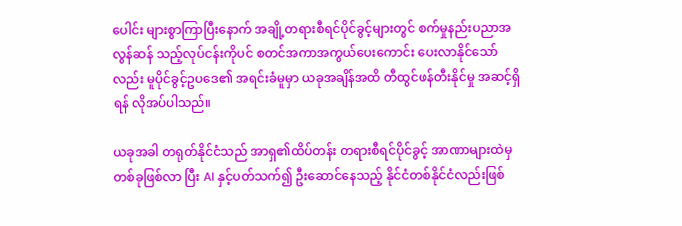ပေါင်း များစွာကြာပြီးနောက် အချို့တရားစီရင်ပိုင်ခွင့်များတွင် စက်မှုနည်းပညာအလွန်ဆန် သည့်လုပ်ငန်းကိုပင် စတင်အကာအကွယ်ပေးကောင်း ပေးလာနိုင်သော်လည်း မူပိုင်ခွင့်ဥပဒေ၏ အရင်းခံမူမှာ ယခုအချိန်အထိ တီထွင်ဖန်တီးနိုင်မှု အဆင့်ရှိရန် လိုအပ်ပါသည်။

ယခုအခါ တရုတ်နိုင်ငံသည် အာရှ၏ထိပ်တန်း တရားစီရင်ပိုင်ခွင့် အာဏာများထဲမှ တစ်ခုဖြစ်လာ ပြီး AI နှင့်ပတ်သက်၍ ဦးဆောင်နေသည့် နိုင်ငံတစ်နိုင်ငံလည်းဖြစ်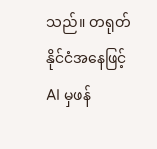သည်။ တရုတ်နိုင်ငံအနေဖြင့် AI မှဖန်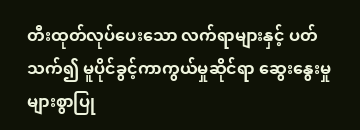တီးထုတ်လုပ်ပေးသော လက်ရာများနှင့် ပတ်သက်၍ မူပိုင်ခွင့်ကာကွယ်မှုဆိုင်ရာ ဆွေးနွေးမှု များစွာပြု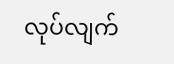လုပ်လျက်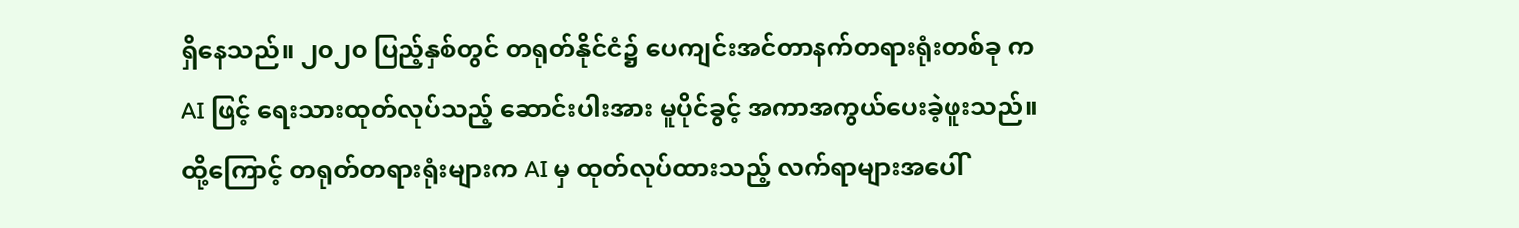ရှိနေသည်။ ၂၀၂၀ ပြည့်နှစ်တွင် တရုတ်နိုင်ငံ၌ ပေကျင်းအင်တာနက်တရားရုံးတစ်ခု က AI ဖြင့် ရေးသားထုတ်လုပ်သည့် ဆောင်းပါးအား မူပိုင်ခွင့် အကာအကွယ်ပေးခဲ့ဖူးသည်။ ထို့ကြောင့် တရုတ်တရားရုံးများက AI မှ ထုတ်လုပ်ထားသည့် လက်ရာများအပေါ်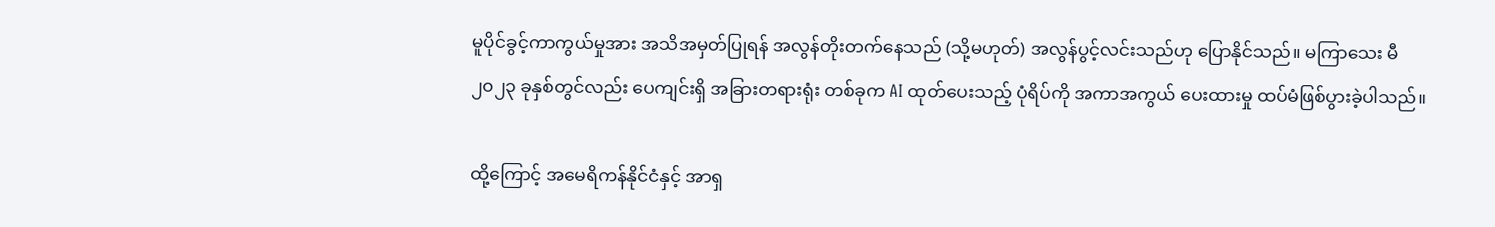မူပိုင်ခွင့်ကာကွယ်မှုအား အသိအမှတ်ပြုရန် အလွန်တိုးတက်နေသည် (သို့မဟုတ်) အလွန်ပွင့်လင်းသည်ဟု ပြောနိုင်သည်။ မကြာသေး မီ ၂၀၂၃ ခုနှစ်တွင်လည်း ပေကျင်းရှိ အခြားတရားရုံး တစ်ခုက AI ထုတ်ပေးသည့် ပုံရိပ်ကို အကာအကွယ် ပေးထားမှု ထပ်မံဖြစ်ပွားခဲ့ပါသည်။

ထို့ကြောင့် အမေရိကန်နိုင်ငံနှင့် အာရှ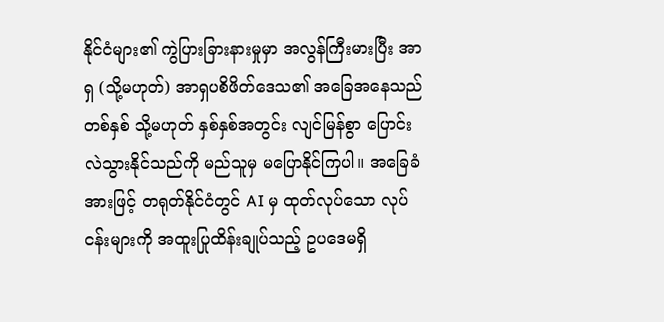နိုင်ငံများ၏ ကွဲပြားခြားနားမှုမှာ အလွန်ကြီးမားပြီး အာရှ (သို့မဟုတ်) အာရှပစိဖိတ်ဒေသ၏ အခြေအနေသည် တစ်နှစ် သို့မဟုတ် နှစ်နှစ်အတွင်း လျင်မြန်စွာ ပြောင်းလဲသွားနိုင်သည်ကို မည်သူမှ မပြောနိုင်ကြပါ။ အခြေခံအားဖြင့် တရုတ်နိုင်ငံတွင် AI မှ ထုတ်လုပ်သော လုပ်ငန်းများကို အထူးပြုထိန်းချုပ်သည့် ဥပဒေမရှိ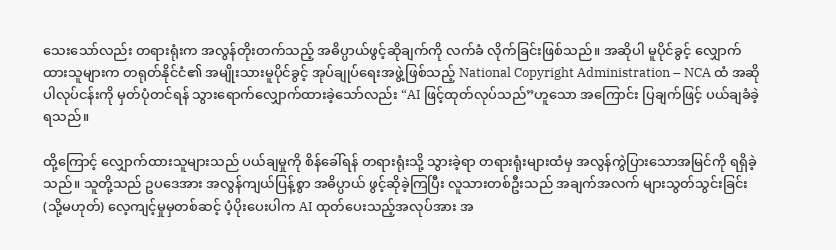သေးသော်လည်း တရားရုံးက အလွန်တိုးတက်သည့် အဓိပ္ပာယ်ဖွင့်ဆိုချက်ကို လက်ခံ လိုက်ခြင်းဖြစ်သည်။ အဆိုပါ မူပိုင်ခွင့် လျှောက်ထားသူများက တရုတ်နိုင်ငံ၏ အမျိုးသားမူပိုင်ခွင့် အုပ်ချုပ်ရေးအဖွဲ့ဖြစ်သည့် National Copyright Administration – NCA ထံ အဆိုပါလုပ်ငန်းကို မှတ်ပုံတင်ရန် သွားရောက်လျှောက်ထားခဲ့သော်လည်း “AI ဖြင့်ထုတ်လုပ်သည်”ဟူသော အကြောင်း ပြချက်ဖြင့် ပယ်ချခံခဲ့ရသည်။

ထို့ကြောင့် လျှောက်ထားသူများသည် ပယ်ချမှုကို စိန်ခေါ်ရန် တရားရုံးသို့ သွားခဲ့ရာ တရားရုံးများထံမှ အလွန်ကွဲပြားသောအမြင်ကို ရရှိခဲ့သည်။ သူတို့သည် ဥပဒေအား အလွန်ကျယ်ပြန့်စွာ အဓိပ္ပာယ် ဖွင့်ဆိုခဲ့ကြပြီး လူသားတစ်ဦးသည် အချက်အလက် များသွတ်သွင်းခြင်း (သို့မဟုတ်) လေ့ကျင့်မှုမှတစ်ဆင့် ပံ့ပိုးပေးပါက AI ထုတ်ပေးသည့်အလုပ်အား အ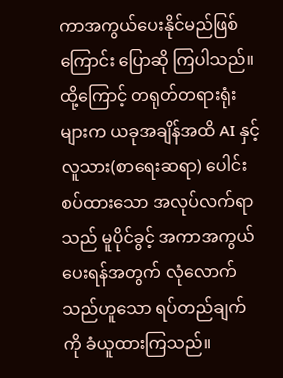ကာအကွယ်ပေးနိုင်မည်ဖြစ်ကြောင်း ပြောဆို ကြပါသည်။ ထို့ကြောင့် တရုတ်တရားရုံးများက ယခုအချိန်အထိ AI နှင့် လူသား(စာရေးဆရာ) ပေါင်းစပ်ထားသော အလုပ်လက်ရာသည် မူပိုင်ခွင့် အကာအကွယ်ပေးရန်အတွက် လုံလောက်သည်ဟူသော ရပ်တည်ချက်ကို ခံယူထားကြသည်။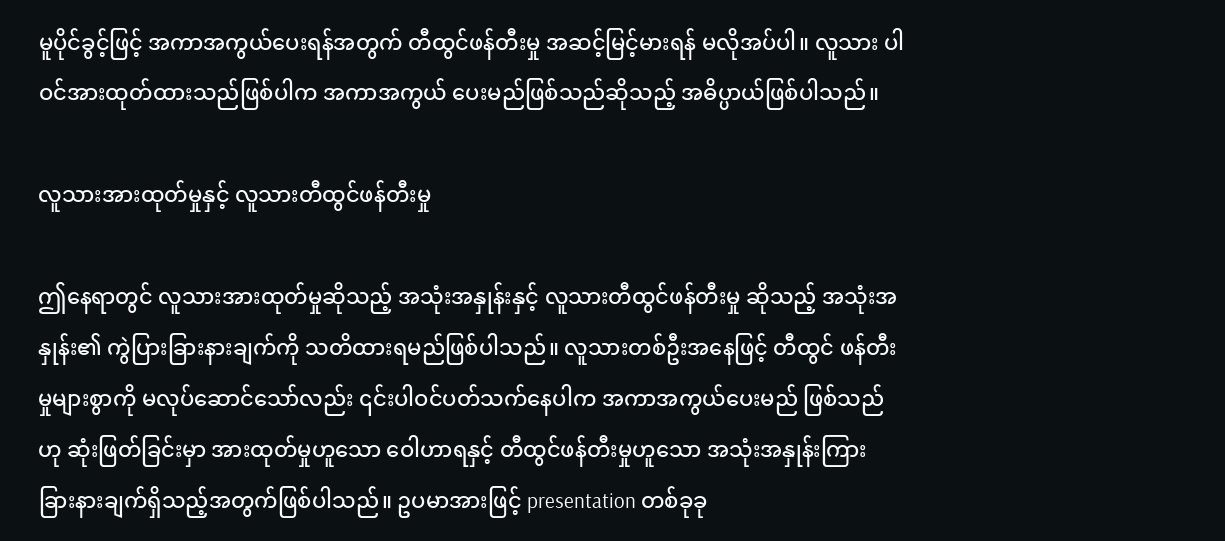မူပိုင်ခွင့်ဖြင့် အကာအကွယ်ပေးရန်အတွက် တီထွင်ဖန်တီးမှု အဆင့်မြင့်မားရန် မလိုအပ်ပါ။ လူသား ပါဝင်အားထုတ်ထားသည်ဖြစ်ပါက အကာအကွယ် ပေးမည်ဖြစ်သည်ဆိုသည့် အဓိပ္ပာယ်ဖြစ်ပါသည်။

လူသားအားထုတ်မှုနှင့် လူသားတီထွင်ဖန်တီးမှု

ဤနေရာတွင် လူသားအားထုတ်မှုဆိုသည့် အသုံးအနှုန်းနှင့် လူသားတီထွင်ဖန်တီးမှု ဆိုသည့် အသုံးအနှုန်း၏ ကွဲပြားခြားနားချက်ကို သတိထားရမည်ဖြစ်ပါသည်။ လူသားတစ်ဦးအနေဖြင့် တီထွင် ဖန်တီးမှုများစွာကို မလုပ်ဆောင်သော်လည်း ၎င်းပါဝင်ပတ်သက်နေပါက အကာအကွယ်ပေးမည် ဖြစ်သည်ဟု ဆုံးဖြတ်ခြင်းမှာ အားထုတ်မှုဟူသော ဝေါဟာရနှင့် တီထွင်ဖန်တီးမှုဟူသော အသုံးအနှုန်းကြား ခြားနားချက်ရှိသည့်အတွက်ဖြစ်ပါသည်။ ဥပမာအားဖြင့် presentation တစ်ခုခု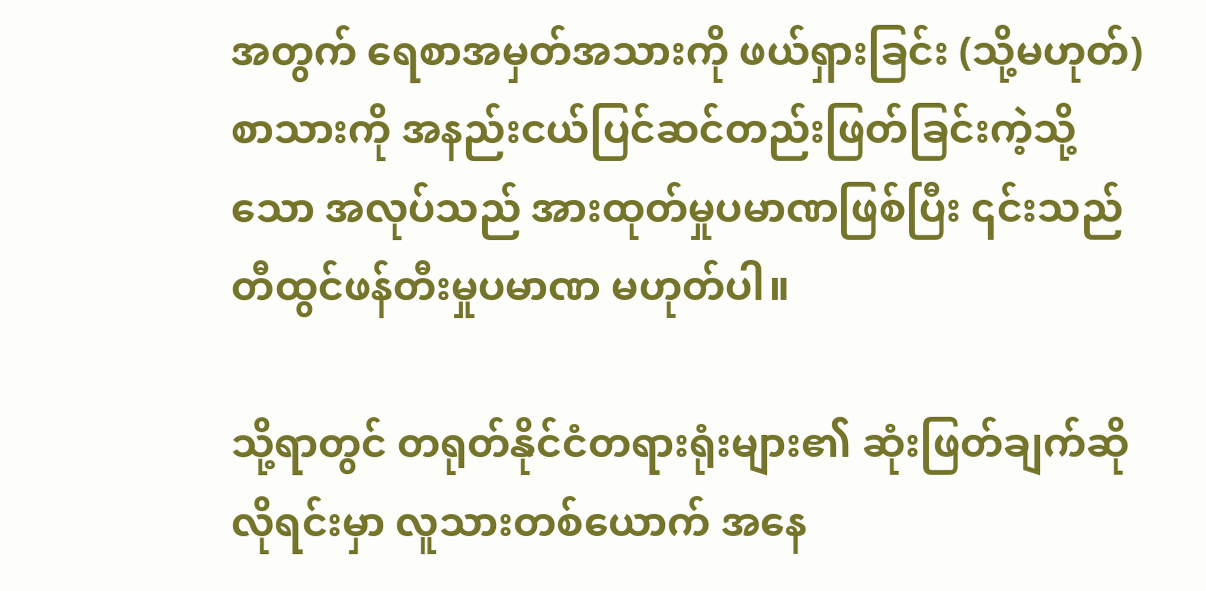အတွက် ရေစာအမှတ်အသားကို ဖယ်ရှားခြင်း (သို့မဟုတ်) စာသားကို အနည်းငယ်ပြင်ဆင်တည်းဖြတ်ခြင်းကဲ့သို့သော အလုပ်သည် အားထုတ်မှုပမာဏဖြစ်ပြီး ၎င်းသည် တီထွင်ဖန်တီးမှုပမာဏ မဟုတ်ပါ။

သို့ရာတွင် တရုတ်နိုင်ငံတရားရုံးများ၏ ဆုံးဖြတ်ချက်ဆိုလိုရင်းမှာ လူသားတစ်ယောက် အနေ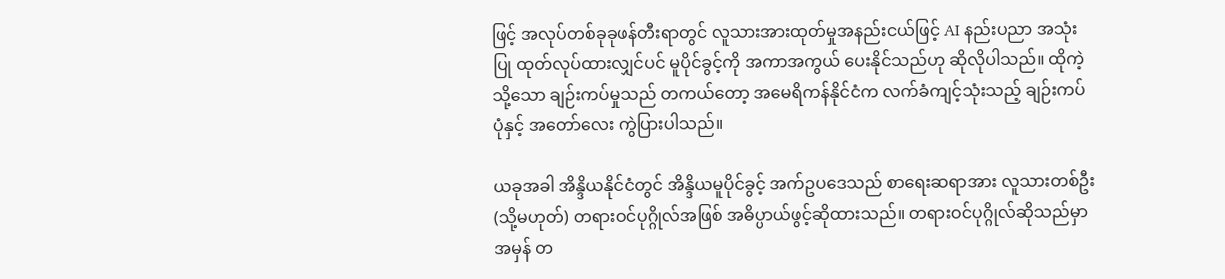ဖြင့် အလုပ်တစ်ခုခုဖန်တီးရာတွင် လူသားအားထုတ်မှုအနည်းငယ်ဖြင့် AI နည်းပညာ အသုံးပြု ထုတ်လုပ်ထားလျှင်ပင် မူပိုင်ခွင့်ကို အကာအကွယ် ပေးနိုင်သည်ဟု ဆိုလိုပါသည်။ ထိုကဲ့သို့သော ချဉ်းကပ်မှုသည် တကယ်တော့ အမေရိကန်နိုင်ငံက လက်ခံကျင့်သုံးသည့် ချဉ်းကပ်ပုံနှင့် အတော်လေး ကွဲပြားပါသည်။

ယခုအခါ အိန္ဒိယနိုင်ငံတွင် အိန္ဒိယမူပိုင်ခွင့် အက်ဥပဒေသည် စာရေးဆရာအား လူသားတစ်ဦး (သို့မဟုတ်) တရားဝင်ပုဂ္ဂိုလ်အဖြစ် အဓိပ္ပာယ်ဖွင့်ဆိုထားသည်။ တရားဝင်ပုဂ္ဂိုလ်ဆိုသည်မှာ အမှန် တ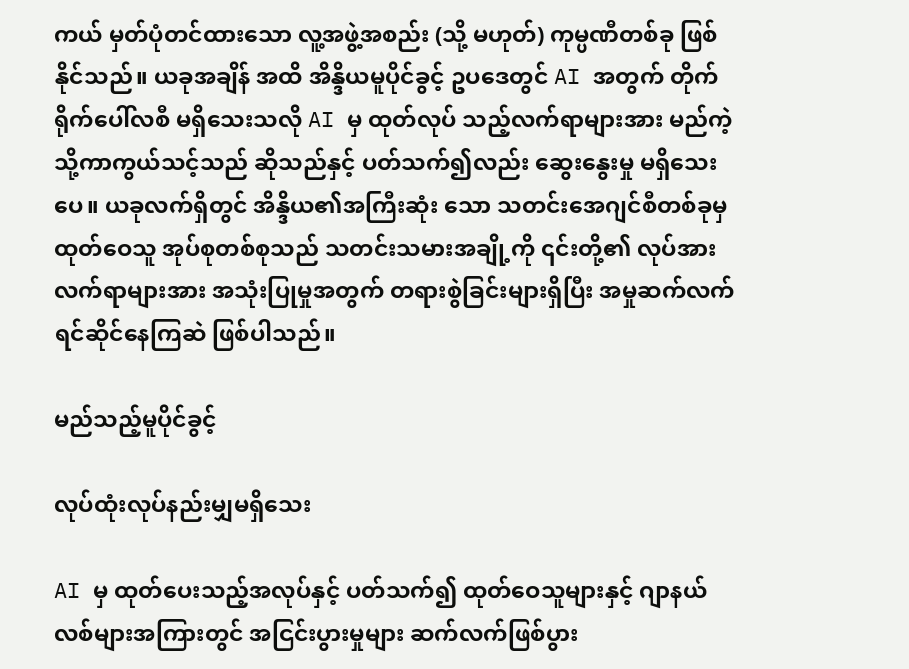ကယ် မှတ်ပုံတင်ထားသော လူ့အဖွဲ့အစည်း (သို့ မဟုတ်) ကုမ္ပဏီတစ်ခု ဖြစ်နိုင်သည်။ ယခုအချိန် အထိ အိန္ဒိယမူပိုင်ခွင့် ဥပဒေတွင် AI အတွက် တိုက်ရိုက်ပေါ်လစီ မရှိသေးသလို AI မှ ထုတ်လုပ် သည့်လက်ရာများအား မည်ကဲ့သို့ကာကွယ်သင့်သည် ဆိုသည်နှင့် ပတ်သက်၍လည်း ဆွေးနွေးမှု မရှိသေးပေ။ ယခုလက်ရှိတွင် အိန္ဒိယ၏အကြီးဆုံး သော သတင်းအေဂျင်စီတစ်ခုမှ ထုတ်ဝေသူ အုပ်စုတစ်စုသည် သတင်းသမားအချို့ကို ၎င်းတို့၏ လုပ်အားလက်ရာများအား အသုံးပြုမှုအတွက် တရားစွဲခြင်းများရှိပြီး အမှုဆက်လက်ရင်ဆိုင်နေကြဆဲ ဖြစ်ပါသည်။

မည်သည့်မူပိုင်ခွင့်

လုပ်ထုံးလုပ်နည်းမျှမရှိသေး

AI မှ ထုတ်ပေးသည့်အလုပ်နှင့် ပတ်သက်၍ ထုတ်ဝေသူများနှင့် ဂျာနယ်လစ်များအကြားတွင် အငြင်းပွားမှုများ ဆက်လက်ဖြစ်ပွား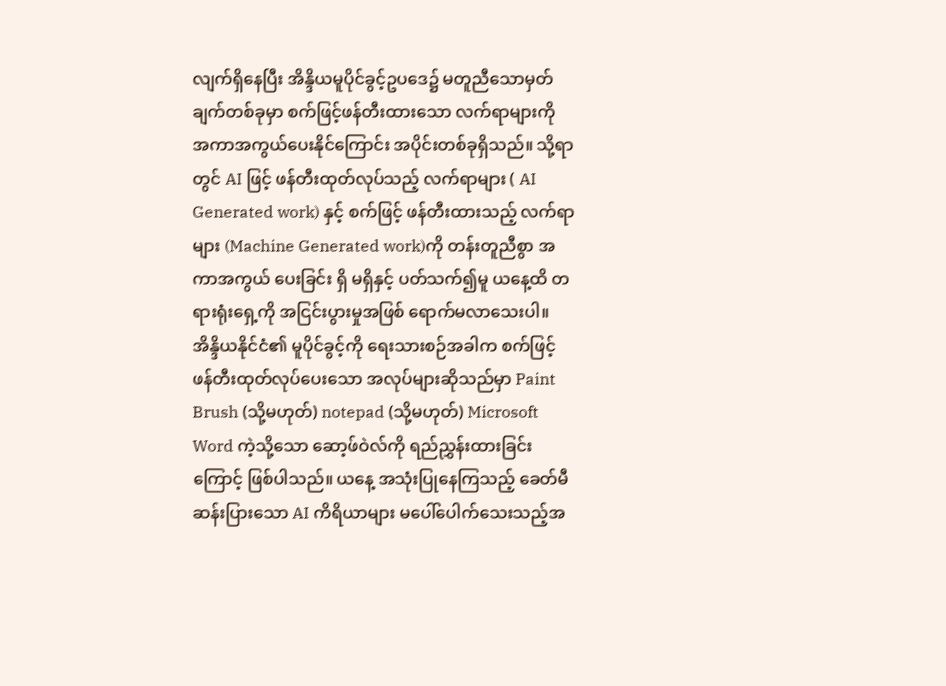လျက်ရှိနေပြီး အိန္ဒိယမူပိုင်ခွင့်ဥပဒေ၌ မတူညီသောမှတ်ချက်တစ်ခုမှာ စက်ဖြင့်ဖန်တီးထားသော လက်ရာများကို အကာအကွယ်ပေးနိုင်ကြောင်း အပိုင်းတစ်ခုရှိသည်။ သို့ရာတွင် AI ဖြင့် ဖန်တီးထုတ်လုပ်သည့် လက်ရာများ ( AI Generated work) နှင့် စက်ဖြင့် ဖန်တီးထားသည့် လက်ရာများ (Machine Generated work)ကို တန်းတူညီစွာ အကာအကွယ် ပေးခြင်း ရှိ မရှိနှင့် ပတ်သက်၍မူ ယနေ့ထိ တရားရုံးရှေ့ကို အငြင်းပွားမှုအဖြစ် ရောက်မလာသေးပါ။ အိန္ဒိယနိုင်ငံ၏ မူပိုင်ခွင့်ကို ရေးသားစဉ်အခါက စက်ဖြင့် ဖန်တီးထုတ်လုပ်ပေးသော အလုပ်များဆိုသည်မှာ Paint Brush (သို့မဟုတ်) notepad (သို့မဟုတ်) Microsoft Word ကဲ့သို့သော ဆော့ဖ်ဝဲလ်ကို ရည်ညွှန်းထားခြင်းကြောင့် ဖြစ်ပါသည်။ ယနေ့ အသုံးပြုနေကြသည့် ခေတ်မီဆန်းပြားသော AI ကိရိယာများ မပေါ်ပေါက်သေးသည့်အ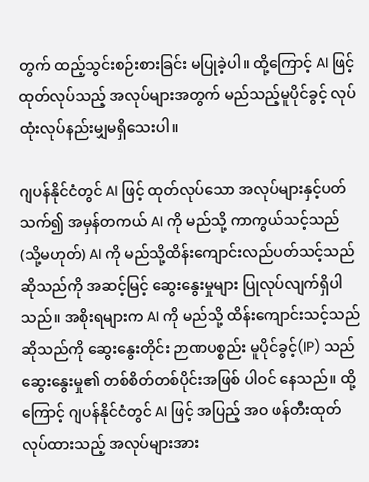တွက် ထည့်သွင်းစဉ်းစားခြင်း မပြုခဲ့ပါ။ ထို့ကြောင့် AI ဖြင့် ထုတ်လုပ်သည့် အလုပ်များအတွက် မည်သည့်မူပိုင်ခွင့် လုပ်ထုံးလုပ်နည်းမျှမရှိသေးပါ။

ဂျပန်နိုင်ငံတွင် AI ဖြင့် ထုတ်လုပ်သော အလုပ်များနှင့်ပတ်သက်၍ အမှန်တကယ် AI ကို မည်သို့ ကာကွယ်သင့်သည် (သို့မဟုတ်) AI ကို မည်သို့ထိန်းကျောင်းလည်ပတ်သင့်သည် ဆိုသည်ကို အဆင့်မြင့် ဆွေးနွေးမှုများ ပြုလုပ်လျက်ရှိပါသည်။ အစိုးရများက AI ကို မည်သို့ ထိန်းကျောင်းသင့်သည် ဆိုသည်ကို ဆွေးနွေးတိုင်း ဉာဏပစ္စည်း မူပိုင်ခွင့်(IP) သည် ဆွေးနွေးမှု၏ တစ်စိတ်တစ်ပိုင်းအဖြစ် ပါဝင် နေသည်။ ထို့ကြောင့် ဂျပန်နိုင်ငံတွင် AI ဖြင့် အပြည့် အဝ ဖန်တီးထုတ်လုပ်ထားသည့် အလုပ်များအား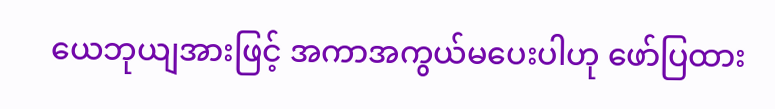ယေဘုယျအားဖြင့် အကာအကွယ်မပေးပါဟု ဖော်ပြထား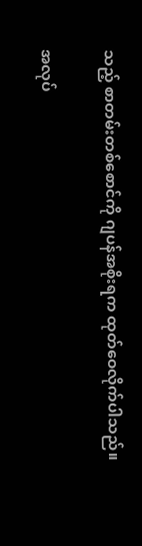သည့် စာတမ်းတစ်စောင်ကို ဂျပန်အစိုးရက ထုတ်ဝေလိုက်ပါသည်။

အလုပ်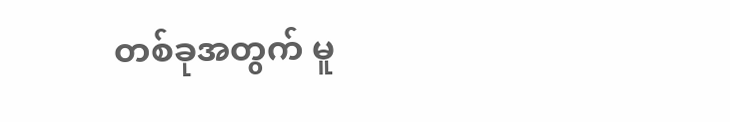တစ်ခုအတွက် မူ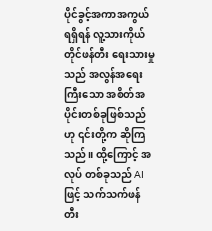ပိုင်ခွင့်အကာအကွယ် ရရှိရန် လူ့သားကိုယ်တိုင်ဖန်တီး ရေးသားမှုသည် အလွန်အရေးကြီးသော အစိတ်အပိုင်းတစ်ခုဖြစ်သည်ဟု ၎င်းတို့က ဆိုကြသည်။ ထို့ကြောင့် အလုပ် တစ်ခုသည် AI ဖြင့် သက်သက်ဖန်တီး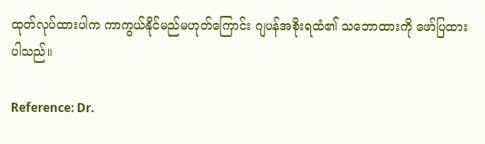ထုတ်လုပ်ထားပါက ကာကွယ်နိုင်မည်မဟုတ်ကြောင်း ဂျပန်အစိုးရထံ၏ သဘောထားကို ဖော်ပြထားပါသည်။

Reference: Dr.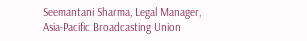Seemantani Sharma, Legal Manager, Asia-Pacific Broadcasting Union